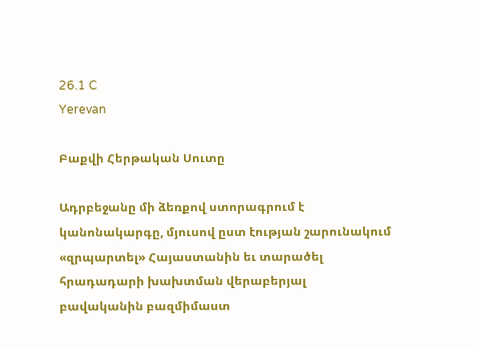26.1 C
Yerevan

Բաքվի Հերթական Սուտը

Ադրբեջանը մի ձեռքով ստորագրում է կանոնակարգը, մյուսով ըստ էության շարունակում «զրպարտել» Հայաստանին եւ տարածել հրադադարի խախտման վերաբերյալ բավականին բազմիմաստ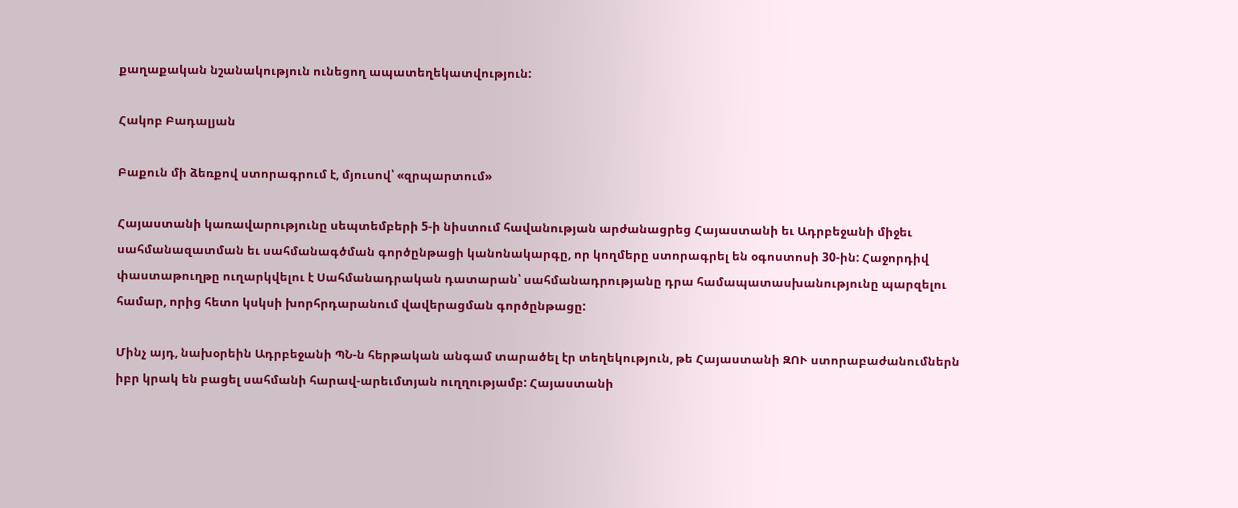քաղաքական նշանակություն ունեցող ապատեղեկատվություն:

Հակոբ Բադալյան

Բաքուն մի ձեռքով ստորագրում է, մյուսով՝ «զրպարտում»

Հայաստանի կառավարությունը սեպտեմբերի 5‑ի նիստում հավանության արժանացրեց Հայաստանի եւ Ադրբեջանի միջեւ սահմանազատման եւ սահմանագծման գործընթացի կանոնակարգը, որ կողմերը ստորագրել են օգոստոսի 30-ին: Հաջորդիվ փաստաթուղթը ուղարկվելու է Սահմանադրական դատարան՝ սահմանադրությանը դրա համապատասխանությունը պարզելու համար, որից հետո կսկսի խորհրդարանում վավերացման գործընթացը:

Մինչ այդ, նախօրեին Ադրբեջանի ՊՆ‑ն հերթական անգամ տարածել էր տեղեկություն, թե Հայաստանի ԶՈՒ ստորաբաժանումներն իբր կրակ են բացել սահմանի հարավ-արեւմտյան ուղղությամբ: Հայաստանի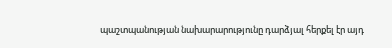պաշտպանության նախարարությունը դարձյալ հերքել էր այդ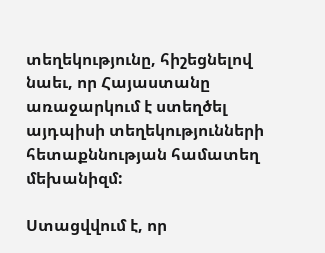տեղեկությունը, հիշեցնելով նաեւ, որ Հայաստանը առաջարկում է ստեղծել այդպիսի տեղեկությունների հետաքննության համատեղ մեխանիզմ:

Ստացվվում է, որ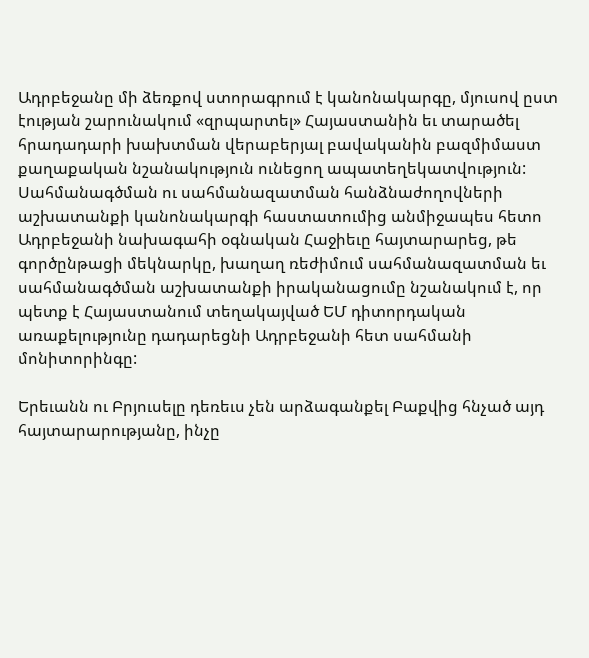Ադրբեջանը մի ձեռքով ստորագրում է կանոնակարգը, մյուսով ըստ էության շարունակում «զրպարտել» Հայաստանին եւ տարածել հրադադարի խախտման վերաբերյալ բավականին բազմիմաստ քաղաքական նշանակություն ունեցող ապատեղեկատվություն: Սահմանագծման ու սահմանազատման հանձնաժողովների աշխատանքի կանոնակարգի հաստատումից անմիջապես հետո Ադրբեջանի նախագահի օգնական Հաջիեւը հայտարարեց, թե գործընթացի մեկնարկը, խաղաղ ռեժիմում սահմանազատման եւ սահմանագծման աշխատանքի իրականացումը նշանակում է, որ պետք է Հայաստանում տեղակայված ԵՄ դիտորդական առաքելությունը դադարեցնի Ադրբեջանի հետ սահմանի մոնիտորինգը:

Երեւանն ու Բրյուսելը դեռեւս չեն արձագանքել Բաքվից հնչած այդ հայտարարությանը, ինչը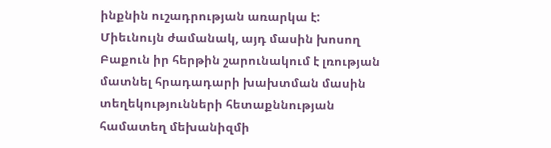ինքնին ուշադրության առարկա է: Միեւնույն ժամանակ, այդ մասին խոսող Բաքուն իր հերթին շարունակում է լռության մատնել հրադադարի խախտման մասին տեղեկությունների հետաքննության համատեղ մեխանիզմի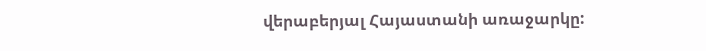վերաբերյալ Հայաստանի առաջարկը: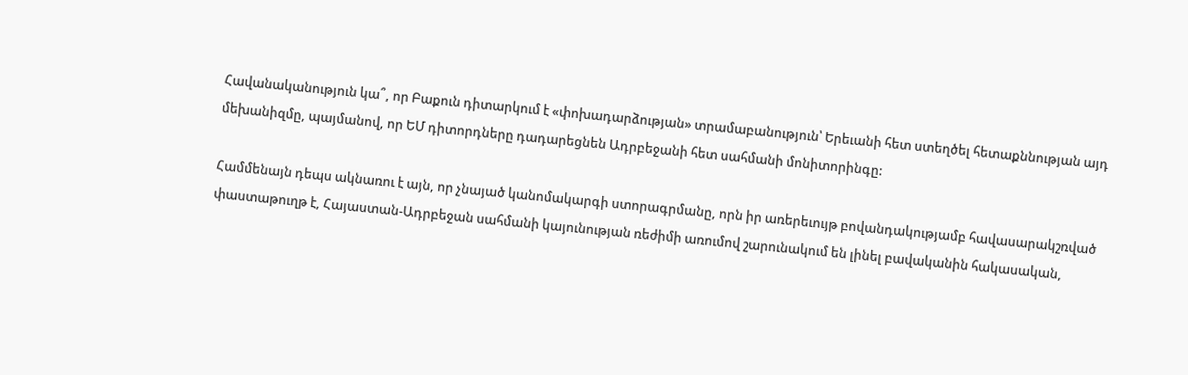Հավանականություն կա՞, որ Բաքուն դիտարկում է «փոխադարձության» տրամաբանություն՝ Երեւանի հետ ստեղծել հետաքննության այդ մեխանիզմը, պայմանով, որ ԵՄ դիտորդները դադարեցնեն Ադրբեջանի հետ սահմանի մոնիտորինգը:

Համմենայն դեպս ակնառու է այն, որ չնայած կանոմակարգի ստորագրմանը, որն իր առերեւույթ բովանդակությամբ հավասարակշռված փաստաթուղթ է, Հայաստան-Ադրբեջան սահմանի կայունության ռեժիմի առումով շարունակում են լինել բավականին հակասական,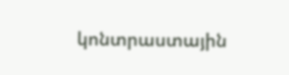կոնտրաստային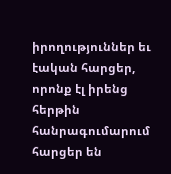իրողություններ եւ էական հարցեր, որոնք էլ իրենց հերթին հանրագումարում հարցեր են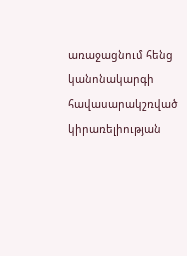առաջացնում հենց կանոնակարգի հավասարակշռված կիրառելիության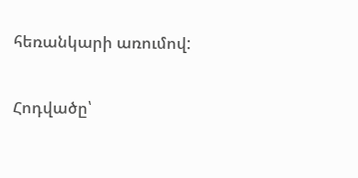հեռանկարի առումով:

Հոդվածը՝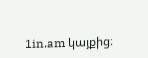1in.am կայքից։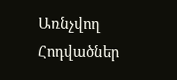Առնչվող Հոդվածներ